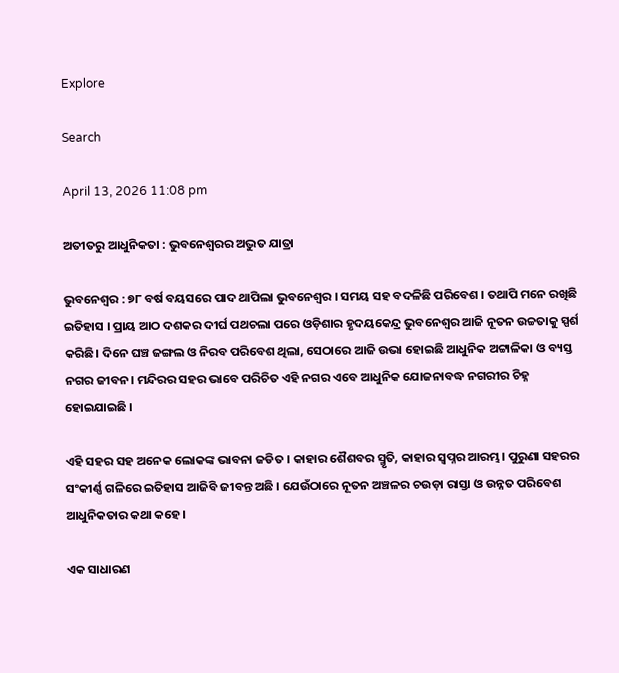Explore

Search

April 13, 2026 11:08 pm

ଅତୀତରୁ ଆଧୁନିକତା : ଭୁବନେଶ୍ୱରର ଅଦ୍ଭୁତ ଯାତ୍ରା

ଭୁବନେଶ୍ୱର : ୭୮ ବର୍ଷ ବୟସରେ ପାଦ ଥାପିଲା ଭୁବନେଶ୍ୱର । ସମୟ ସହ ବଦଳିଛି ପରିବେଶ । ତଥାପି ମନେ ରଖିଛି ଇତିହାସ । ପ୍ରାୟ ଆଠ ଦଶକର ଦୀର୍ଘ ପଥଚଲା ପରେ ଓଡ଼ିଶାର ହୃଦୟକେନ୍ଦ୍ର ଭୁବନେଶ୍ୱର ଆଜି ନୂତନ ଉଚ୍ଚତାକୁ ସ୍ପର୍ଶ କରିଛି। ଦିନେ ଘଞ୍ଚ ଜଙ୍ଗଲ ଓ ନିରବ ପରିବେଶ ଥିଲା, ସେଠାରେ ଆଜି ଉଭା ହୋଇଛି ଆଧୁନିକ ଅଟ୍ଟାଳିକା ଓ ବ୍ୟସ୍ତ ନଗର ଜୀବନ। ମନ୍ଦିରର ସହର ଭାବେ ପରିଚିତ ଏହି ନଗର ଏବେ ଆଧୁନିକ ଯୋଜନାବଦ୍ଧ ନଗରୀର ଚିହ୍ନ ହୋଇଯାଇଛି ।

ଏହି ସହର ସହ ଅନେକ ଲୋକଙ୍କ ଭାବନା ଜଡିତ । କାହାର ଶୈଶବର ସ୍ମୃତି, କାହାର ସ୍ବପ୍ନର ଆରମ୍ଭ। ପୁରୁଣା ସହରର ସଂକୀର୍ଣ୍ଣ ଗଳିରେ ଇତିହାସ ଆଜିବି ଜୀବନ୍ତ ଅଛି । ଯେଉଁଠାରେ ନୂତନ ଅଞ୍ଚଳର ଚଉଡ଼ା ରାସ୍ତା ଓ ଉନ୍ନତ ପରିବେଶ ଆଧୁନିକତାର କଥା କହେ।

ଏକ ସାଧାରଣ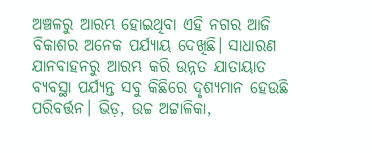ଅଞ୍ଚଳରୁ ଆରମ୍ଭ ହୋଇଥିବା ଏହି ନଗର ଆଜି ବିକାଶର ଅନେକ ପର୍ଯ୍ୟାୟ ଦେଖିଛି। ସାଧାରଣ ଯାନବାହନରୁ ଆରମ୍ଭ କରି ଉନ୍ନତ ଯାତାୟାତ ବ୍ୟବସ୍ଥା ପର୍ଯ୍ୟନ୍ତ ସବୁ କିଛିରେ ଦୃଶ୍ୟମାନ ହେଉଛି ପରିବର୍ତ୍ତନ। ଭିଡ଼, ଉଚ୍ଚ ଅଟ୍ଟାଳିକା,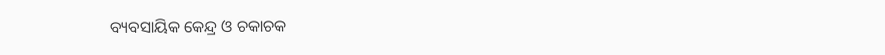ବ୍ୟବସାୟିକ କେନ୍ଦ୍ର ଓ ଚକାଚକ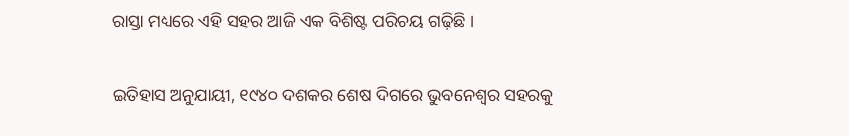ରାସ୍ତା ମଧ୍ୟରେ ଏହି ସହର ଆଜି ଏକ ବିଶିଷ୍ଟ ପରିଚୟ ଗଢ଼ିଛି ।

ଇତିହାସ ଅନୁଯାୟୀ, ୧୯୪୦ ଦଶକର ଶେଷ ଦିଗରେ ଭୁବନେଶ୍ୱର ସହରକୁ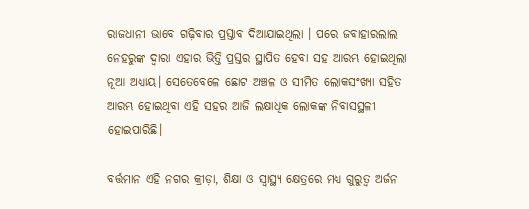ରାଜଧାନୀ ଭାବେ ଗଢ଼ିବାର ପ୍ରସ୍ତାବ ଦିଆଯାଇଥିଲା । ପରେ ଜବାହାରଲାଲ ନେହରୁଙ୍କ ଦ୍ୱାରା ଏହାର ଭିତ୍ତି ପ୍ରସ୍ତର ସ୍ଥାପିତ ହେବା ସହ ଆରମ୍ଭ ହୋଇଥିଲା ନୂଆ ଅଧ୍ୟାୟ। ସେତେବେଳେ ଛୋଟ ଅଞ୍ଚଳ ଓ ସୀମିତ ଲୋକସଂଖ୍ୟା ସହିତ ଆରମ୍ଭ ହୋଇଥିବା ଏହି ସହର ଆଜି ଲକ୍ଷାଧିକ ଲୋକଙ୍କ ନିବାସସ୍ଥଳୀ ହୋଇପାରିଛି।

ବର୍ତ୍ତମାନ ଏହି ନଗର କ୍ରୀଡ଼ା, ଶିକ୍ଷା ଓ ସ୍ୱାସ୍ଥ୍ୟ କ୍ଷେତ୍ରରେ ମଧ୍ୟ ଗୁରୁତ୍ୱ ଅର୍ଜନ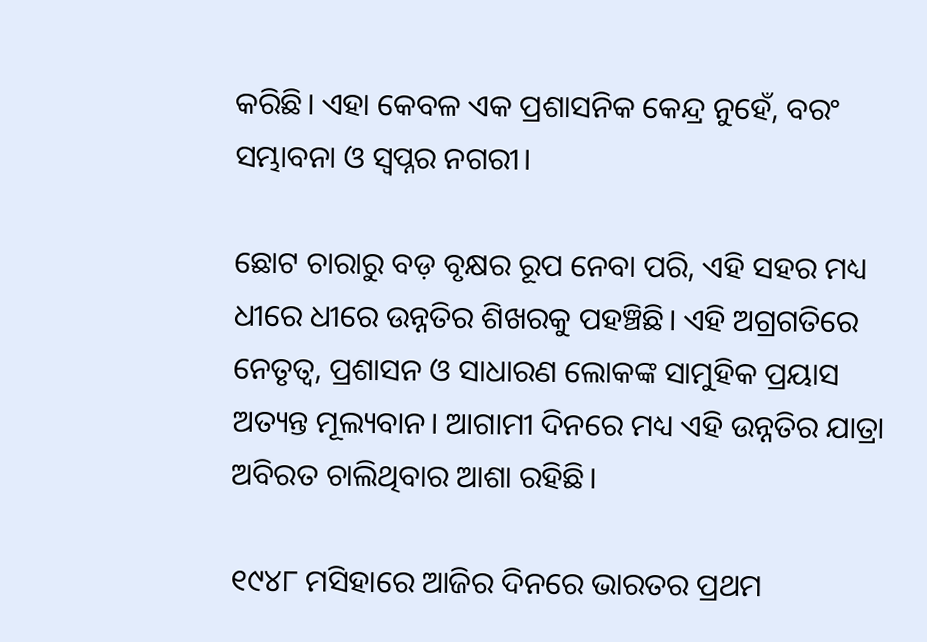କରିଛି। ଏହା କେବଳ ଏକ ପ୍ରଶାସନିକ କେନ୍ଦ୍ର ନୁହେଁ, ବରଂ ସମ୍ଭାବନା ଓ ସ୍ବପ୍ନର ନଗରୀ।

ଛୋଟ ଚାରାରୁ ବଡ଼ ବୃକ୍ଷର ରୂପ ନେବା ପରି, ଏହି ସହର ମଧ୍ୟ ଧୀରେ ଧୀରେ ଉନ୍ନତିର ଶିଖରକୁ ପହଞ୍ଚିଛି। ଏହି ଅଗ୍ରଗତିରେ ନେତୃତ୍ୱ, ପ୍ରଶାସନ ଓ ସାଧାରଣ ଲୋକଙ୍କ ସାମୁହିକ ପ୍ରୟାସ ଅତ୍ୟନ୍ତ ମୂଲ୍ୟବାନ। ଆଗାମୀ ଦିନରେ ମଧ୍ୟ ଏହି ଉନ୍ନତିର ଯାତ୍ରା ଅବିରତ ଚାଲିଥିବାର ଆଶା ରହିଛି।

୧୯୪୮ ମସିହାରେ ଆଜିର ଦିନରେ ଭାରତର ପ୍ରଥମ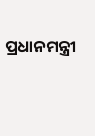ପ୍ରଧାନମନ୍ତ୍ରୀ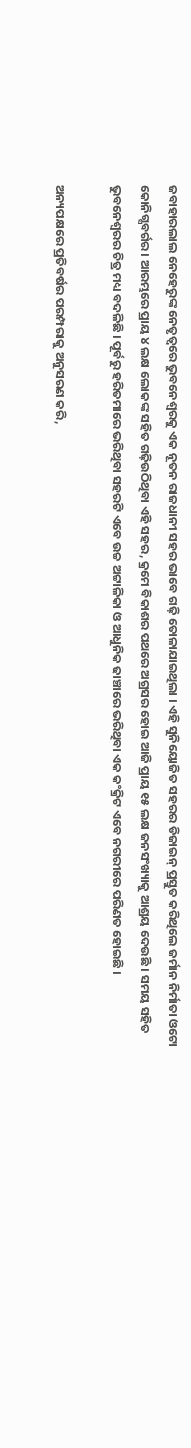ଜବାହାରଲାଲ ନେହେରୁଙ୍କ ନେତୃତ୍ୱରେ ଭୁବନେଶ୍ୱରକୁ ଏକ ନୂତନ ରାଜଧାନୀ ସହର ଭାବେ ଗଢ଼ି ତୋଳାଯାଇଥିଲା । ଏହି ସୁନିୟୋଜିତ ସହରର ଡିଜାଇନ୍ ପ୍ରସ୍ତୁତ କରିଥିଲେ ଜର୍ମାନ ନିର୍ମାତା ଓଟୋ କୋନିଗ୍ସବର୍ଗର । ଆରମ୍ଭରେ ପ୍ରାୟ ୪ ଲକ୍ଷ ଲୋକଙ୍କ ସହିତ ଗଢ଼ିଉଠିଥିବା ଏହି ସହର, କ୍ରମେ ବିକାଶର ପଥରେ ଅଗ୍ରସର ହୋଇ ଆଜି ପ୍ରାୟ ୧୫ ଲକ୍ଷ ଜନସଂଖ୍ୟାକୁ ଆଶ୍ରୟ ଦେଉଛି । ସମୟ ସହିତ ଭୁବନେଶ୍ୱରର ଚିତ୍ର ମଧ୍ୟ ବଦଳିଛି । ପୂର୍ବରୁ ହରିତମାରେ ଭରିଥିବା ସହରଟି ଏବେ ଉଚ୍ଚ ଅଟ୍ଟାଳିକା ଓ ଆଧୁନିକ ଢାଞ୍ଚାରେ ଭରିଥିବା ଏକ କଂକ୍ରିଟ ଏବେ ନଗରୀରେ ପରିଣତ ହୋଇଛି ।

ଅନ୍ୟପକ୍ଷରେ ପ୍ରତିବର୍ଷର ପରମ୍ପରାକୁ ଅନୁସରଣ କରି,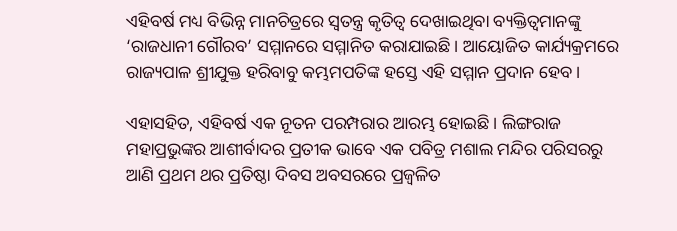ଏହିବର୍ଷ ମଧ୍ୟ ବିଭିନ୍ନ ମାନଚିତ୍ରରେ ସ୍ୱତନ୍ତ୍ର କୃତିତ୍ୱ ଦେଖାଇଥିବା ବ୍ୟକ୍ତିତ୍ୱମାନଙ୍କୁ ‘ରାଜଧାନୀ ଗୌରବ’ ସମ୍ମାନରେ ସମ୍ମାନିତ କରାଯାଇଛି। ଆୟୋଜିତ କାର୍ଯ୍ୟକ୍ରମରେ ରାଜ୍ୟପାଳ ଶ୍ରୀଯୁକ୍ତ ହରିବାବୁ କମ୍ଭମପତିଙ୍କ ହସ୍ତେ ଏହି ସମ୍ମାନ ପ୍ରଦାନ ହେବ।

ଏହାସହିତ, ଏହିବର୍ଷ ଏକ ନୂତନ ପରମ୍ପରାର ଆରମ୍ଭ ହୋଇଛି। ଲିଙ୍ଗରାଜ ମହାପ୍ରଭୁଙ୍କର ଆଶୀର୍ବାଦର ପ୍ରତୀକ ଭାବେ ଏକ ପବିତ୍ର ମଶାଲ ମନ୍ଦିର ପରିସରରୁ ଆଣି ପ୍ରଥମ ଥର ପ୍ରତିଷ୍ଠା ଦିବସ ଅବସରରେ ପ୍ରଜ୍ୱଳିତ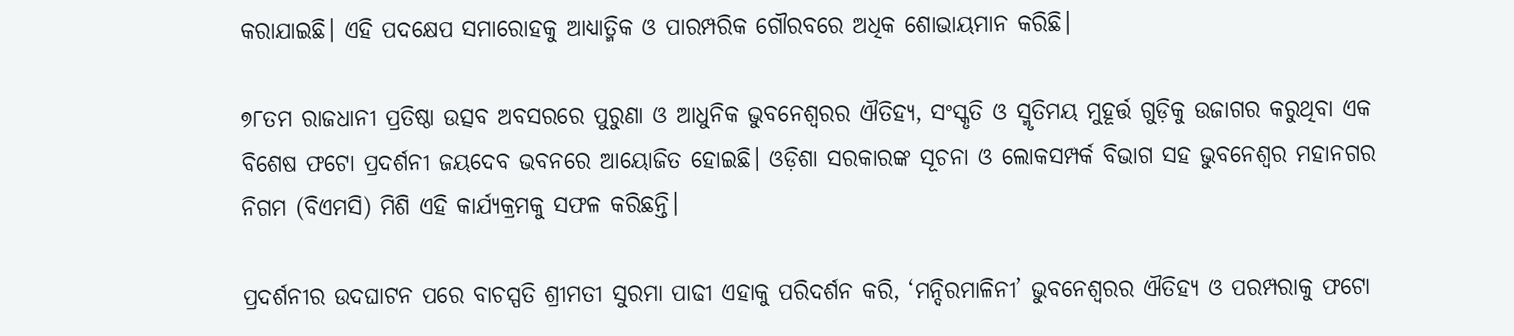କରାଯାଇଛି। ଏହି ପଦକ୍ଷେପ ସମାରୋହକୁ ଆଧ୍ୟାତ୍ମିକ ଓ ପାରମ୍ପରିକ ଗୌରବରେ ଅଧିକ ଶୋଭାୟମାନ କରିଛି।

୭୮ତମ ରାଜଧାନୀ ପ୍ରତିଷ୍ଠା ଉତ୍ସବ ଅବସରରେ ପୁରୁଣା ଓ ଆଧୁନିକ ଭୁବନେଶ୍ୱରର ଐତିହ୍ୟ, ସଂସ୍କୃତି ଓ ସ୍ମୃତିମୟ ମୁହୂର୍ତ୍ତ ଗୁଡ଼ିକୁ ଉଜାଗର କରୁଥିବା ଏକ ବିଶେଷ ଫଟୋ ପ୍ରଦର୍ଶନୀ ଜୟଦେବ ଭବନରେ ଆୟୋଜିତ ହୋଇଛି। ଓଡ଼ିଶା ସରକାରଙ୍କ ସୂଚନା ଓ ଲୋକସମ୍ପର୍କ ବିଭାଗ ସହ ଭୁବନେଶ୍ୱର ମହାନଗର ନିଗମ (ବିଏମସି) ମିଶି ଏହି କାର୍ଯ୍ୟକ୍ରମକୁ ସଫଳ କରିଛନ୍ତି।

ପ୍ରଦର୍ଶନୀର ଉଦଘାଟନ ପରେ ବାଚସ୍ପତି ଶ୍ରୀମତୀ ସୁରମା ପାଢୀ ଏହାକୁ ପରିଦର୍ଶନ କରି, ‘ମନ୍ଦିରମାଳିନୀ’ ଭୁବନେଶ୍ୱରର ଐତିହ୍ୟ ଓ ପରମ୍ପରାକୁ ଫଟୋ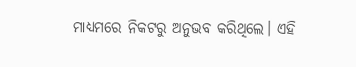ମାଧ୍ୟମରେ ନିକଟରୁ ଅନୁଭବ କରିଥିଲେ। ଏହି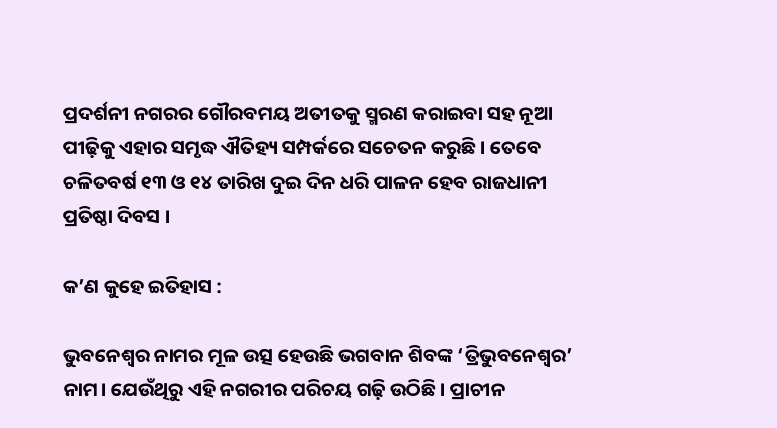ପ୍ରଦର୍ଶନୀ ନଗରର ଗୌରବମୟ ଅତୀତକୁ ସ୍ମରଣ କରାଇବା ସହ ନୂଆ ପୀଢ଼ିକୁ ଏହାର ସମୃଦ୍ଧ ଐତିହ୍ୟ ସମ୍ପର୍କରେ ସଚେତନ କରୁଛି । ତେବେ ଚଳିତବର୍ଷ ୧୩ ଓ ୧୪ ତାରିଖ ଦୁଇ ଦିନ ଧରି ପାଳନ ହେବ ରାଜଧାନୀ ପ୍ରତିଷ୍ଠା ଦିବସ ।

କ’ଣ କୁହେ ଇତିହାସ :

ଭୁବନେଶ୍ୱର ନାମର ମୂଳ ଉତ୍ସ ହେଉଛି ଭଗବାନ ଶିବଙ୍କ ‘ତ୍ରିଭୁବନେଶ୍ୱର’ ନାମ। ଯେଉଁଥିରୁ ଏହି ନଗରୀର ପରିଚୟ ଗଢ଼ି ଉଠିଛି । ପ୍ରାଚୀନ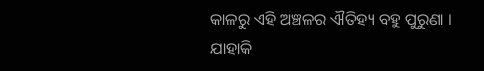କାଳରୁ ଏହି ଅଞ୍ଚଳର ଐତିହ୍ୟ ବହୁ ପୁରୁଣା । ଯାହାକି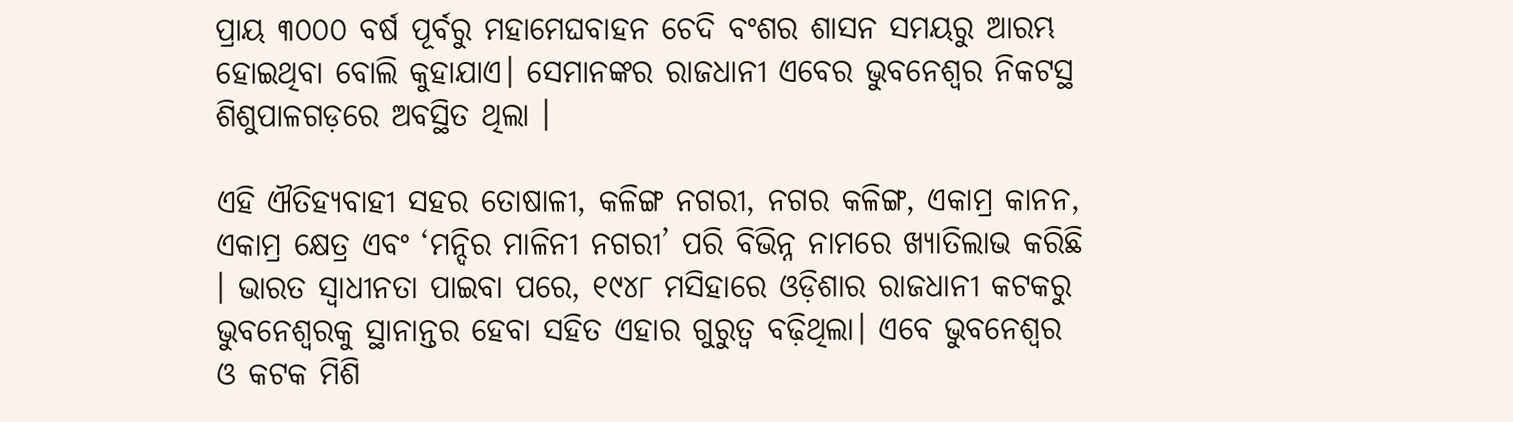ପ୍ରାୟ ୩୦୦୦ ବର୍ଷ ପୂର୍ବରୁ ମହାମେଘବାହନ ଚେଦି ବଂଶର ଶାସନ ସମୟରୁ ଆରମ୍ଭ ହୋଇଥିବା ବୋଲି କୁହାଯାଏ। ସେମାନଙ୍କର ରାଜଧାନୀ ଏବେର ଭୁବନେଶ୍ୱର ନିକଟସ୍ଥ ଶିଶୁପାଳଗଡ଼ରେ ଅବସ୍ଥିତ ଥିଲା ।

ଏହି ଐତିହ୍ୟବାହୀ ସହର ତୋଷାଳୀ, କଳିଙ୍ଗ ନଗରୀ, ନଗର କଳିଙ୍ଗ, ଏକାମ୍ର କାନନ, ଏକାମ୍ର କ୍ଷେତ୍ର ଏବଂ ‘ମନ୍ଦିର ମାଳିନୀ ନଗରୀ’ ପରି ବିଭିନ୍ନ ନାମରେ ଖ୍ୟାତିଲାଭ କରିଛି । ଭାରତ ସ୍ୱାଧୀନତା ପାଇବା ପରେ, ୧୯୪୮ ମସିହାରେ ଓଡ଼ିଶାର ରାଜଧାନୀ କଟକରୁ ଭୁବନେଶ୍ୱରକୁ ସ୍ଥାନାନ୍ତର ହେବା ସହିତ ଏହାର ଗୁରୁତ୍ୱ ବଢ଼ିଥିଲା। ଏବେ ଭୁବନେଶ୍ୱର ଓ କଟକ ମିଶି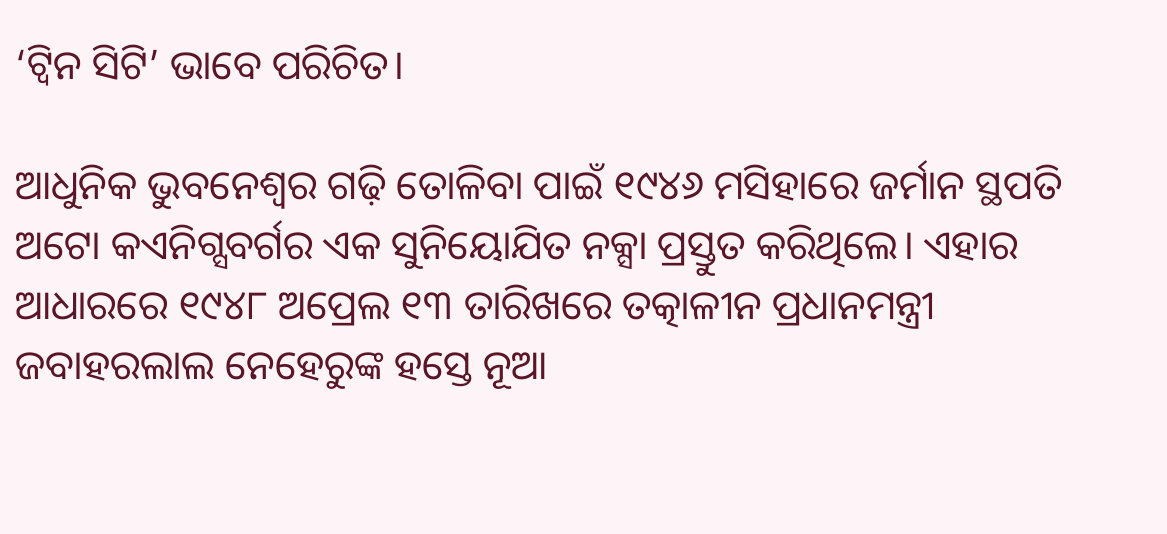‘ଟ୍ୱିନ ସିଟି’ ଭାବେ ପରିଚିତ।

ଆଧୁନିକ ଭୁବନେଶ୍ୱର ଗଢ଼ି ତୋଳିବା ପାଇଁ ୧୯୪୬ ମସିହାରେ ଜର୍ମାନ ସ୍ଥପତି ଅଟୋ କଏନିଗ୍ସବର୍ଗର ଏକ ସୁନିୟୋଯିତ ନକ୍ସା ପ୍ରସ୍ତୁତ କରିଥିଲେ। ଏହାର ଆଧାରରେ ୧୯୪୮ ଅପ୍ରେଲ ୧୩ ତାରିଖରେ ତତ୍କାଳୀନ ପ୍ରଧାନମନ୍ତ୍ରୀ ଜବାହରଲାଲ ନେହେରୁଙ୍କ ହସ୍ତେ ନୂଆ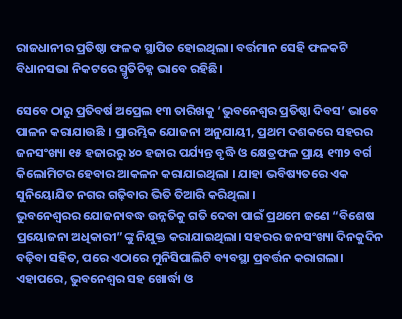ରାଜଧାନୀର ପ୍ରତିଷ୍ଠା ଫଳକ ସ୍ଥାପିତ ହୋଇଥିଲା। ବର୍ତ୍ତମାନ ସେହି ଫଳକଟି ବିଧାନସଭା ନିକଟରେ ସ୍ମୃତିଚିହ୍ନ ଭାବେ ରହିଛି।

ସେବେ ଠାରୁ ପ୍ରତିବର୍ଷ ଅପ୍ରେଲ ୧୩ ତାରିଖକୁ ‘ଭୁବନେଶ୍ୱର ପ୍ରତିଷ୍ଠା ଦିବସ’ ଭାବେ ପାଳନ କରାଯାଉଛି । ପ୍ରାରମ୍ଭିକ ଯୋଜନା ଅନୁଯାୟୀ, ପ୍ରଥମ ଦଶକରେ ସହରର ଜନସଂଖ୍ୟା ୧୫ ହଜାରରୁ ୪୦ ହଜାର ପର୍ଯ୍ୟନ୍ତ ବୃଦ୍ଧି ଓ କ୍ଷେତ୍ରଫଳ ପ୍ରାୟ ୧୩୨ ବର୍ଗ କିଲୋମିଟର ହେବାର ଆକଳନ କରାଯାଇଥିଲା । ଯାହା ଭବିଷ୍ୟତରେ ଏକ ସୁନିୟୋଯିତ ନଗର ଗଢ଼ିବାର ଭିତି ତିଆରି କରିଥିଲା ।
ଭୁବନେଶ୍ୱରର ଯୋଜନାବଦ୍ଧ ଉନ୍ନତିକୁ ଗତି ଦେବା ପାଇଁ ପ୍ରଥମେ ଜଣେ “ବିଶେଷ ପ୍ରୟୋଜନା ଅଧିକାରୀ”ଙ୍କୁ ନିଯୁକ୍ତ କରାଯାଇଥିଲା। ସହରର ଜନସଂଖ୍ୟା ଦିନକୁଦିନ ବଢ଼ିବା ସହିତ, ପରେ ଏଠାରେ ମୁନିସିପାଲିଟି ବ୍ୟବସ୍ଥା ପ୍ରବର୍ତ୍ତନ କରାଗଲା। ଏହାପରେ, ଭୁବନେଶ୍ୱର ସହ ଖୋର୍ଦ୍ଧା ଓ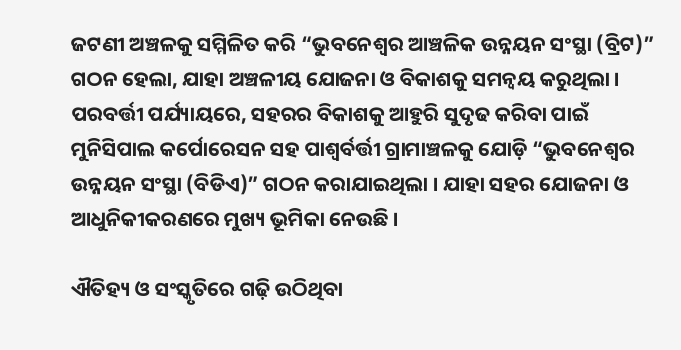ଜଟଣୀ ଅଞ୍ଚଳକୁ ସମ୍ମିଳିତ କରି “ଭୁବନେଶ୍ୱର ଆଞ୍ଚଳିକ ଉନ୍ନୟନ ସଂସ୍ଥା (ବ୍ରିଟ)” ଗଠନ ହେଲା, ଯାହା ଅଞ୍ଚଳୀୟ ଯୋଜନା ଓ ବିକାଶକୁ ସମନ୍ୱୟ କରୁଥିଲା ।
ପରବର୍ତ୍ତୀ ପର୍ଯ୍ୟାୟରେ, ସହରର ବିକାଶକୁ ଆହୁରି ସୁଦୃଢ କରିବା ପାଇଁ ମୁନିସିପାଲ କର୍ପୋରେସନ ସହ ପାଶ୍ୱର୍ବର୍ତ୍ତୀ ଗ୍ରାମାଞ୍ଚଳକୁ ଯୋଡ଼ି “ଭୁବନେଶ୍ୱର ଉନ୍ନୟନ ସଂସ୍ଥା (ବିଡିଏ)” ଗଠନ କରାଯାଇଥିଲା । ଯାହା ସହର ଯୋଜନା ଓ ଆଧୁନିକୀକରଣରେ ମୁଖ୍ୟ ଭୂମିକା ନେଉଛି ।

ଐତିହ୍ୟ ଓ ସଂସ୍କୃତିରେ ଗଢ଼ି ଉଠିଥିବା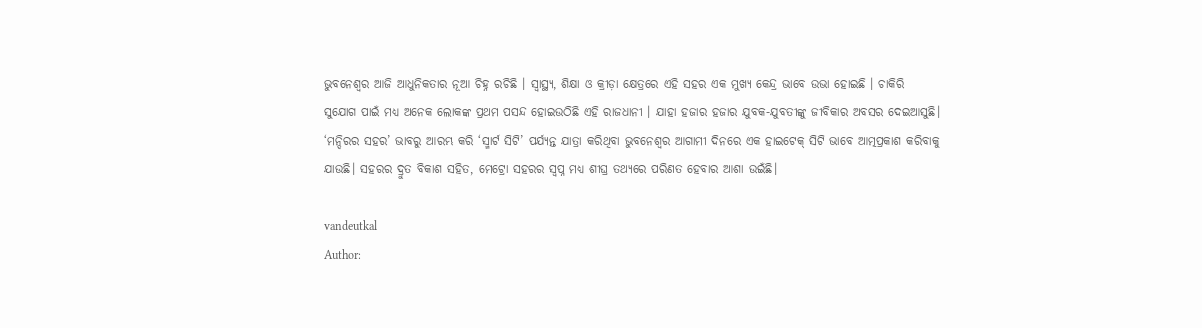ଭୁବନେଶ୍ୱର ଆଜି ଆଧୁନିକତାର ନୂଆ ଚିହ୍ନ ରଚିଛି । ସ୍ୱାସ୍ଥ୍ୟ, ଶିକ୍ଷା ଓ କ୍ରୀଡ଼ା କ୍ଷେତ୍ରରେ ଏହି ସହର ଏକ ମୁଖ୍ୟ କେନ୍ଦ୍ର ଭାବେ ଉଭା ହୋଇଛି । ଚାକିରି ସୁଯୋଗ ପାଇଁ ମଧ୍ୟ ଅନେକ ଲୋକଙ୍କ ପ୍ରଥମ ପସନ୍ଦ ହୋଇଉଠିଛି ଏହି ରାଜଧାନୀ । ଯାହା ହଜାର ହଜାର ଯୁବକ-ଯୁବତୀଙ୍କୁ ଜୀବିକାର ଅବସର ଦେଇଆସୁଛି।
‘ମନ୍ଦିରର ସହର’ ଭାବରୁ ଆରମ୍ଭ କରି ‘ସ୍ମାର୍ଟ ସିଟି’ ପର୍ଯ୍ୟନ୍ତ ଯାତ୍ରା କରିଥିବା ଭୁବନେଶ୍ୱର ଆଗାମୀ ଦିନରେ ଏକ ହାଇଟେକ୍ ସିଟି ଭାବେ ଆତ୍ମପ୍ରକାଶ କରିବାକୁ ଯାଉଛି। ସହରର ଦ୍ରୁତ ବିକାଶ ସହିତ, ମେଟ୍ରୋ ସହରର ସ୍ୱପ୍ନ ମଧ୍ୟ ଶୀଘ୍ର ତଥ୍ୟରେ ପରିଣତ ହେବାର ଆଶା ଉଇଁଛି।

vandeutkal
Author: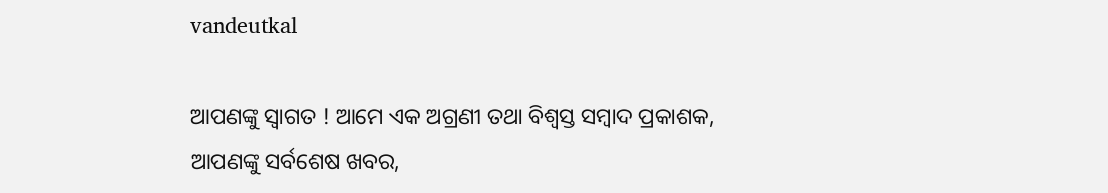vandeutkal

ଆପଣଙ୍କୁ ସ୍ଵାଗତ ! ଆମେ ଏକ ଅଗ୍ରଣୀ ତଥା ବିଶ୍ୱସ୍ତ ସମ୍ବାଦ ପ୍ରକାଶକ, ଆପଣଙ୍କୁ ସର୍ବଶେଷ ଖବର,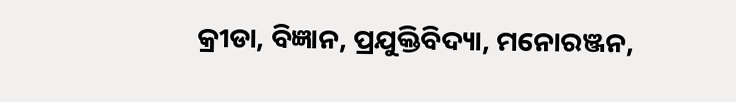କ୍ରୀଡା, ବିଜ୍ଞାନ, ପ୍ରଯୁକ୍ତିବିଦ୍ୟା, ମନୋରଞ୍ଜନ,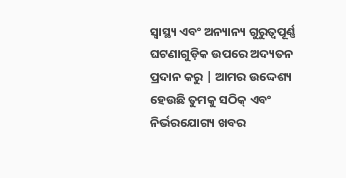ସ୍ୱାସ୍ଥ୍ୟ ଏବଂ ଅନ୍ୟାନ୍ୟ ଗୁରୁତ୍ୱପୂର୍ଣ୍ଣ ଘଟଣାଗୁଡ଼ିକ ଉପରେ ଅଦ୍ୟତନ ପ୍ରଦାନ କରୁ | ଆମର ଉଦ୍ଦେଶ୍ୟ ହେଉଛି ତୁମକୁ ସଠିକ୍ ଏବଂ ନିର୍ଭରଯୋଗ୍ୟ ଖବର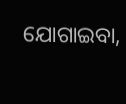ଯୋଗାଇବା,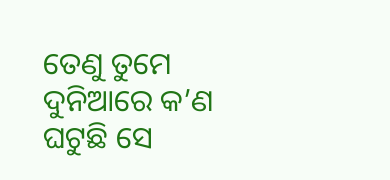ତେଣୁ ତୁମେ ଦୁନିଆରେ କ’ଣ ଘଟୁଛି ସେ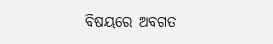ବିଷୟରେ ଅବଗତ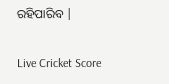ରହିପାରିବ |

Live Cricket Score